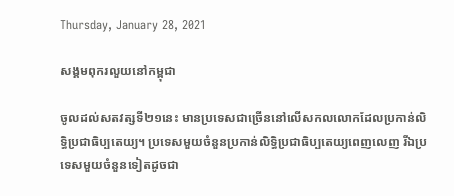Thursday, January 28, 2021

សង្គមពុករលួយនៅកម្ពុជា

ចូលដល់សតវត្សទី២១នេះ មានប្រទេសជាច្រើននៅលើសកលលោកដែលប្រកាន់លិទ្ធិប្រជាធិប្បតេយ្យ។ ប្រទេសមួយចំនួនប្រកាន់លិទ្ធិប្រជាធិប្បតេយ្យពេញលេញ រីឯប្រទេសមួយចំនួនទៀតដូចជា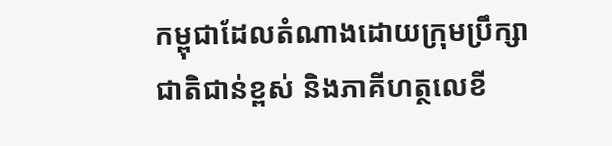កម្ពុជាដែលតំណាងដោយក្រុមប្រឹក្សាជាតិជាន់ខ្ពស់ និងភាគីហត្ថលេខី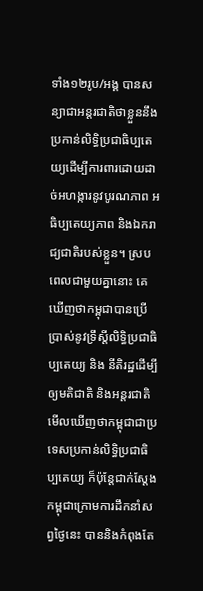ទាំង១២រូប/អង្គ បានសន្យាជាអន្តរជាតិថាខ្លួននឹងប្រកាន់លិទ្ធិប្រជាធិប្បតេយ្យដើម្បីការពារដោយដាច់អហង្ការនូវបូរណភាព អធិប្បតេយ្យភាព និងឯករាជ្យជាតិរបស់ខ្លួន។ ស្របពេលជាមួយគ្នានោះ គេឃើញថាកម្ពុជាបានប្រើប្រាស់នូវទ្រឹស្តីលិទ្ធិប្រជាធិប្បតេយ្យ និង នីតិរដ្ឋដើម្បីឲ្យមតិជាតិ និងអន្តរជាតិមើលឃើញថាកម្ពុជាជាប្រទេសប្រកាន់លិទ្ធិប្រជាធិប្បតេយ្យ ក៏ប៉ុន្តែជាក់ស្តែងកម្ពុជាក្រោមការដឹកនាំសព្វថ្ងៃនេះ បាននិងកំពុងតែ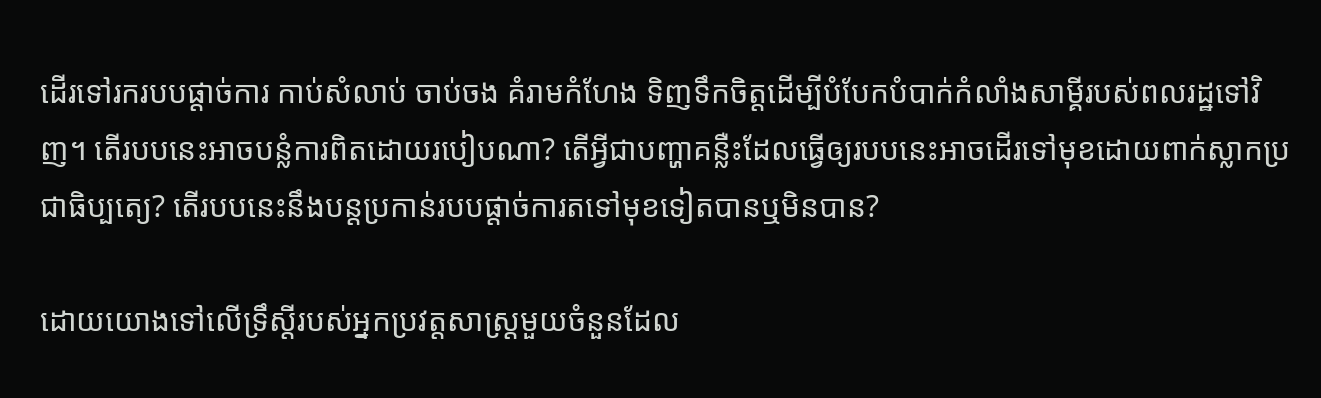ដើរទៅរករបបផ្តាច់ការ កាប់សំលាប់ ចាប់ចង គំរាមកំហែង ទិញទឹកចិត្តដើម្បីបំបែកបំបាក់កំលាំងសាម្គីរបស់ពលរដ្ឋទៅវិញ។ តើរបបនេះអាចបន្លំការពិតដោយរបៀបណា? តើអ្វីជាបញ្ហាគន្លឺះដែលធ្វើឲ្យរបបនេះអាចដើរទៅមុខដោយពាក់ស្លាកប្រជាធិប្បតេ្យ? តើរបបនេះនឹងបន្តប្រកាន់របបផ្តាច់ការតទៅមុខទៀតបានឬមិនបាន?

ដោយយោងទៅលើទ្រឹស្តីរបស់អ្នកប្រវត្តសាស្ត្រមួយចំនួនដែល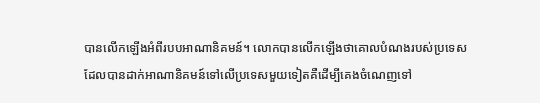បានលើកឡើងអំពីរបបអាណានិគមន៍។ លោកបានលើកឡើងថាគោលបំណងរបស់ប្រទេសដែលបានដាក់អាណានិគមន៍ទៅលើប្រទេសមួយទៀតគឺដើម្បីគេងចំណេញទៅ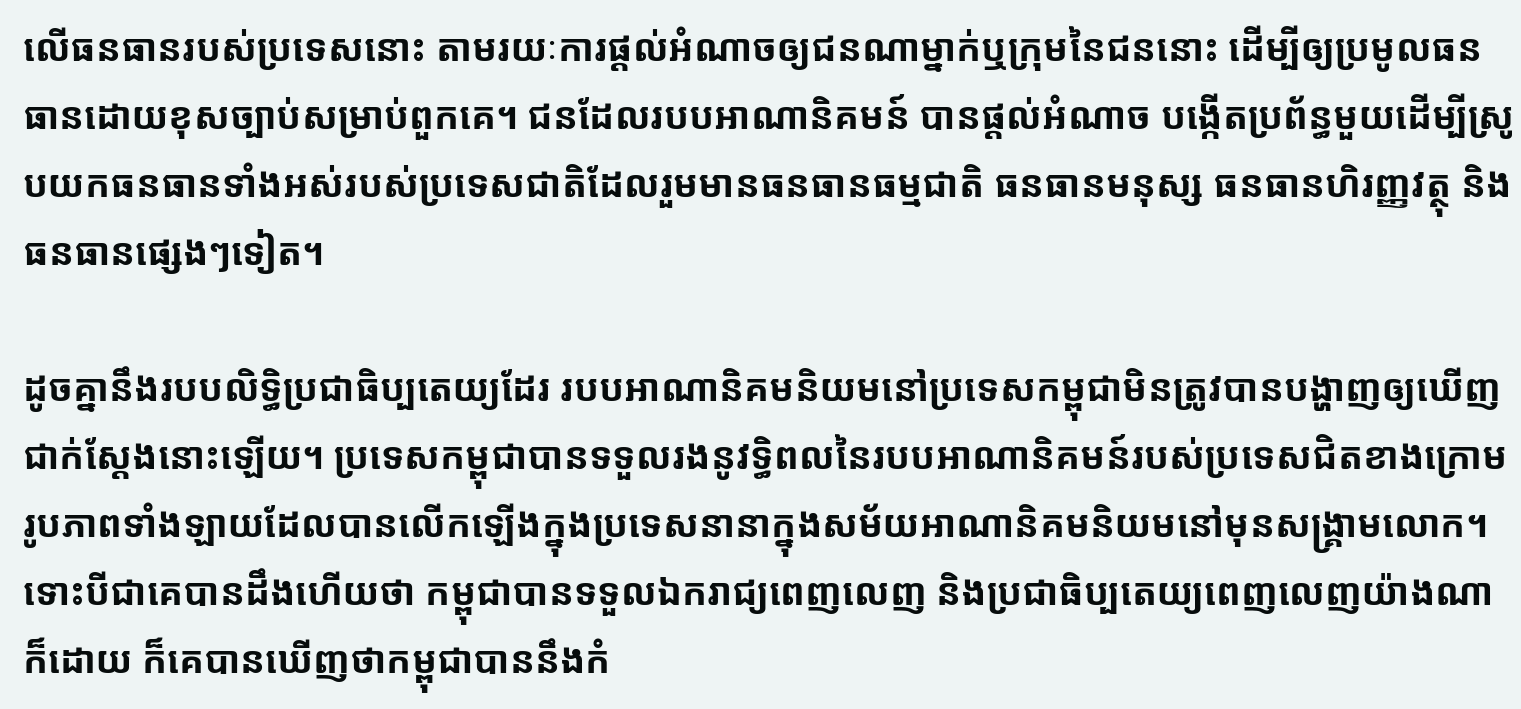លើធនធានរបស់ប្រទេសនោះ តាមរយៈការផ្តល់អំណាចឲ្យជនណាម្នាក់ឬក្រុមនៃជននោះ ដើម្បីឲ្យប្រមូលធនធានដោយខុសច្បាប់សម្រាប់ពួកគេ។ ជនដែលរបបអាណានិគមន៍ បានផ្តល់អំណាច បង្កើតប្រព័ន្ធមួយដើម្បីស្រូបយកធនធានទាំងអស់របស់ប្រទេសជាតិដែលរួមមានធនធានធម្មជាតិ ធនធានមនុស្ស ធនធានហិរញ្ញវត្ថុ និងធនធានផ្សេងៗទៀត។

ដូចគ្នានឹងរបបលិទ្ធិប្រជាធិប្បតេយ្យដែរ របបអាណានិគមនិយមនៅប្រទេសកម្ពុជាមិនត្រូវបានបង្ហាញឲ្យឃើញជាក់ស្តែងនោះឡើយ។ ប្រទេសកម្ពុជាបានទទួលរងនូវទ្ធិពលនៃរបបអាណានិគមន៍របស់ប្រទេសជិតខាងក្រោមរូបភាពទាំងឡាយដែលបានលើកឡើងក្នុងប្រទេសនានាក្នុងសម័យអាណានិគមនិយមនៅមុនសង្គ្រាមលោក។ ទោះបីជាគេបានដឹងហើយថា កម្ពុជាបានទទួលឯករាជ្យពេញលេញ និងប្រជាធិប្បតេយ្យពេញលេញយ៉ាងណាក៏ដោយ ក៏គេបានឃើញថាកម្ពុជាបាននឹងកំ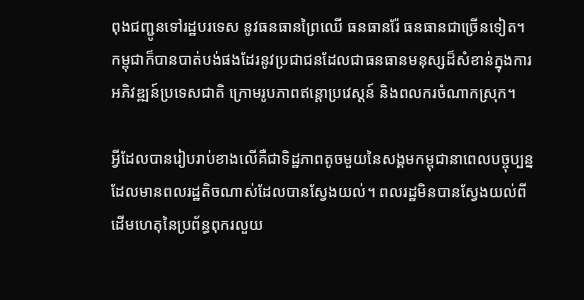ពុងជញ្ជូនទៅរដ្ឋបរទេស នូវធនធានព្រៃឈើ ធនធានរ៉ែ ធនធានជាច្រើនទៀត។ កម្ពុជាក៏បានបាត់បង់ផងដែរនូវប្រជាជនដែលជាធនធានមនុស្សដ៏សំខាន់ក្នុងការអភិវឌ្ឍន៍ប្រទេសជាតិ ក្រោមរូបភាពឥន្តោប្រវេស្តន៍ និងពលករចំណាកស្រុក។

អ្វីដែលបានរៀបរាប់ខាងលើគឺជាទិដ្ឋភាពតូចមួយនៃសង្គមកម្ពុជានាពេលបច្ចុប្បន្នដែលមានពលរដ្ឋតិចណាស់ដែលបានស្វែងយល់។ ពលរដ្ឋមិនបានស្វែងយល់ពីដើមហេតុនៃប្រព័ន្ធពុករលួយ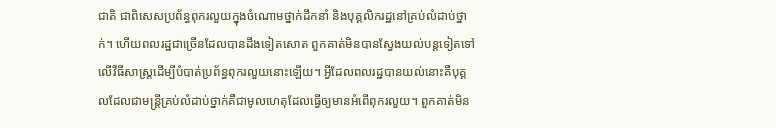ជាតិ ជាពិសេសប្រព័ន្ធពុករលួយក្នុងចំណោមថ្នាក់ដឹកនាំ និងបុគ្គលិករដ្ឋនៅគ្រប់លំដាប់ថ្នាក់។ ហើយពលរដ្ឋជាច្រើនដែលបានដឹងទៀតសោត ពួកគាត់មិនបានស្វែងយល់បន្តទៀតទៅលើវីធីសាស្ត្រដើម្បីបំបាត់ប្រព័ន្ធពុករលួយនោះឡើយ។ អ្វីដែលពលរដ្ឋបានយល់នោះគឺបុគ្គលដែលជាមន្ត្រីគ្រប់លំដាប់ថ្នាក់គឺជាមូលហេតុដែលធ្វើឲ្យមានអំពើពុករលួយ។ ពួកគាត់មិន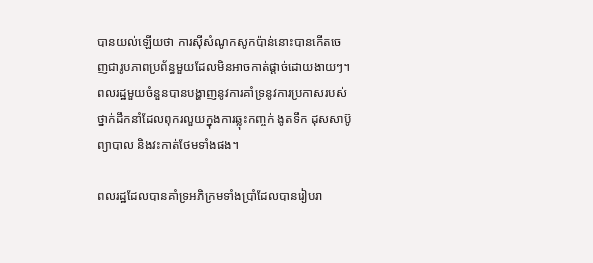បានយល់ឡើយថា ការស៊ីសំណូកសូកប៉ាន់នោះបានកើតចេញជារូបភាពប្រព័ន្ធមួយដែលមិនអាចកាត់ផ្តាច់ដោយងាយៗ។ ពលរដ្ឋមួយចំនួនបានបង្ហាញនូវការគាំទ្រនូវការប្រកាសរបស់ថ្នាក់ដឹកនាំដែលពុករលួយក្នុងការឆ្លុះកញ្ចក់ ងូតទឹក ដុសសាប៊ូ ព្យាបាល និងវះកាត់ថែមទាំងផង។

ពលរដ្ឋដែលបានគាំទ្រអភិក្រមទាំងប្រាំដែលបានរៀបរា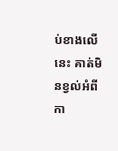ប់ខាងលើនេះ គាត់មិនខ្វល់អំពីកា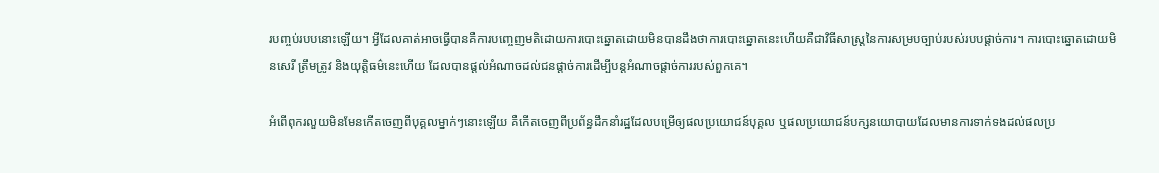របញ្ចប់របបនោះឡើយ។ អ្វីដែលគាត់អាចធ្វើបានគឺការបញ្ចេញមតិដោយការបោះឆ្នោតដោយមិនបានដឹងថាការបោះឆ្នោតនេះហើយគឺជាវិធីសាស្ត្រនៃការសម្របច្បាប់របស់របបផ្តាច់ការ។ ការបោះឆ្នោតដោយមិនសេរី ត្រឹមត្រូវ និងយុត្តិធម៌នេះហើយ ដែលបានផ្តល់អំណាចដល់ជនផ្តាច់ការដើម្បីបន្តអំណាចផ្តាច់ការរបស់ពួកគេ។

អំពើពុករលួយមិនមែនកើតចេញពីបុគ្គលម្នាក់ៗនោះឡើយ គឺកើតចេញពីប្រព័ន្ធដឹកនាំរដ្ឋដែលបម្រើឲ្យផលប្រយោជន៍បុគ្គល ឬផលប្រយោជន៍បក្សនយោបាយដែលមានការទាក់ទងដល់ផលប្រ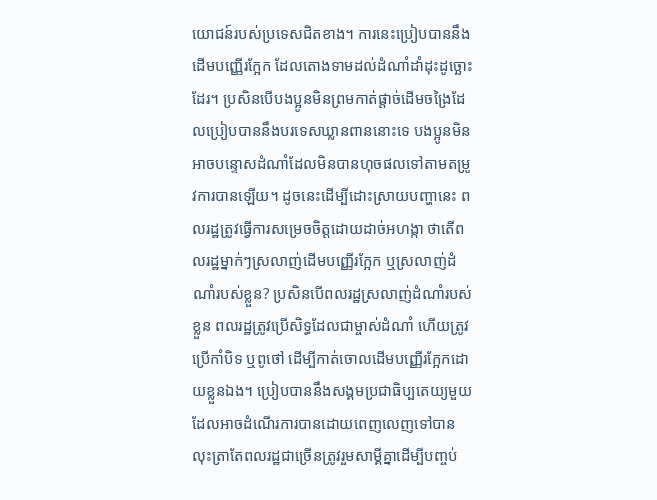យោជន៍របស់ប្រទេសជិតខាង។ ការនេះប្រៀបបាននឹងដើមបញ្ញើរក្អែក ដែលតោងទាមដល់ដំណាំដាំដុះដូច្ឆោះដែរ។ ប្រសិនបើបងប្អូនមិនព្រមកាត់ផ្តាច់ដើមចង្រៃដែលប្រៀបបាននឹងបរទេសឃ្លានពាននោះទេ បងប្អូនមិនអាចបន្ទោសដំណាំដែលមិនបានហុចផលទៅតាមតម្រូវការបានឡើយ។ ដូចនេះដើម្បីដោះស្រាយបញ្ហានេះ ពលរដ្ឋត្រូវធ្វើការសម្រេចចិត្តដោយដាច់អហង្កា ថាតើពលរដ្ឋម្នាក់ៗស្រលាញ់ដើមបញ្ញើរក្អែក ឬស្រលាញ់ដំណាំរបស់ខ្លួន? ប្រសិនបើពលរដ្ឋស្រលាញ់ដំណាំរបស់ខ្លួន ពលរដ្ឋត្រូវប្រើសិទ្ធដែលជាម្ចាស់ដំណាំ ហើយត្រូវប្រើកាំបិទ ឬពូថៅ ដើម្បីកាត់ចោលដើមបញ្ញើរក្អែកដោយខ្លួនឯង។ ប្រៀបបាននឹងសង្គមប្រជាធិប្បតេយ្យមួយដែលអាចដំណើរការបានដោយពេញលេញទៅបានលុះត្រាតែពលរដ្ឋជាច្រើនត្រូវរួមសាម្គីគ្នាដើម្បីបញ្ចប់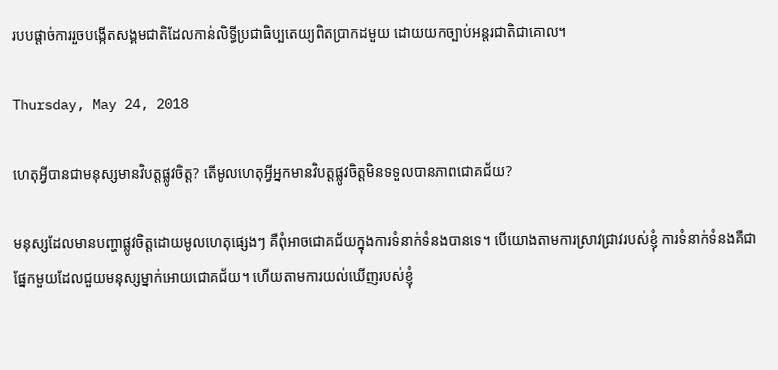របបផ្តាច់ការរួចបង្កើតសង្គមជាតិដែលកាន់លិទ្ធីប្រជាធិប្បតេយ្យពិតប្រាកដមួយ ដោយយកច្បាប់អន្តរជាតិជាគោល។

Thursday, May 24, 2018

ហេតុអ្វីបានជាមនុស្សមានវិបត្តផ្លូវចិត្ត? តើមូលហេតុអ្វីអ្នកមានវិបត្តផ្លូវចិត្តមិនទទួលបានភាពជោគជ័យ?

មនុស្សដែលមានបញ្ហាផ្លូវចិត្តដោយមូលហេតុផ្សេងៗ គឺពុំអាចជោគជ័យក្នុងការទំនាក់ទំនងបានទេ។ បើយោងតាមការស្រាវជ្រាវរបស់ខ្ញុំ ការទំនាក់ទំនងគឺជាផ្នែកមួយដែលជួយមនុស្សម្នាក់អោយជោគជ័យ។ ហើយតាមការយល់ឃើញរបស់ខ្ញុំ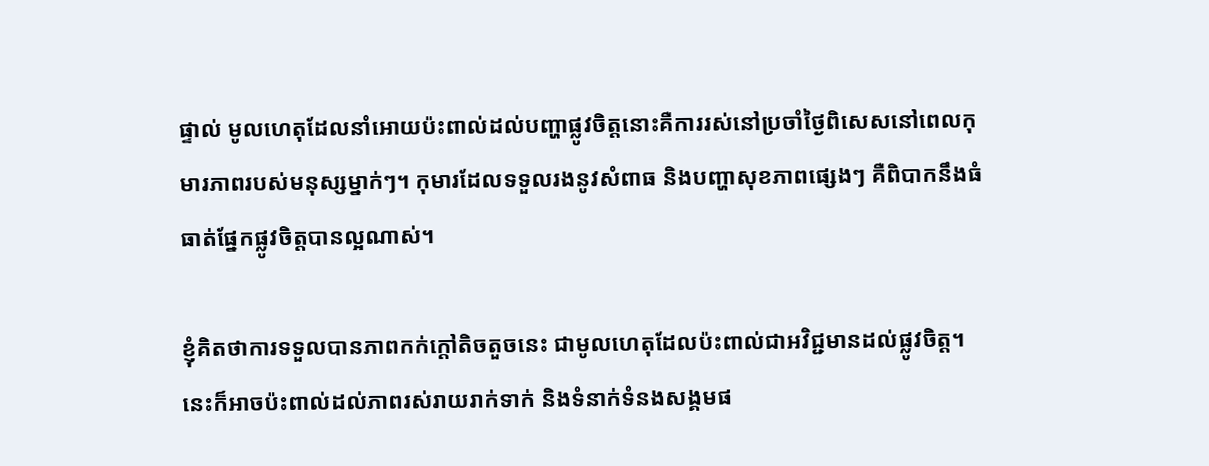ផ្ទាល់ មូលហេតុដែលនាំអោយប៉ះពាល់ដល់បញ្ហាផ្លូវចិត្តនោះគឺការរស់នៅប្រចាំថ្ងៃពិសេសនៅពេលកុមារភាពរបស់មនុស្សម្នាក់ៗ។ កុមារដែលទទួលរងនូវសំពាធ និងបញ្ហាសុខភាពផ្សេងៗ គឺពិបាកនឹងធំធាត់ផ្នែកផ្លូវចិត្តបានល្អណាស់។

ខ្ញុំគិតថាការទទួលបានភាពកក់ក្តៅតិចតួចនេះ ជាមូលហេតុដែលប៉ះពាល់ជាអវិជ្ជមានដល់ផ្លូវចិត្ត។ នេះក៏អាចប៉ះពាល់ដល់ភាពរស់រាយរាក់ទាក់ និងទំនាក់ទំនងសង្គមផ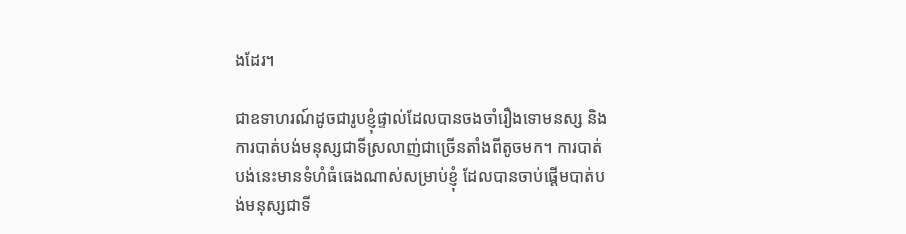ងដែរ។

ជាឧទាហរណ៍ដូចជារូបខ្ញុំផ្ទាល់ដែលបានចងចាំរឿងទោមនស្ស និងការបាត់បង់មនុស្សជាទីស្រលាញ់ជាច្រើនតាំងពីតូចមក។ ការបាត់បង់នេះមានទំហំធំធេងណាស់សម្រាប់ខ្ញុំ ដែលបានចាប់ផ្តើមបាត់បង់មនុស្សជាទី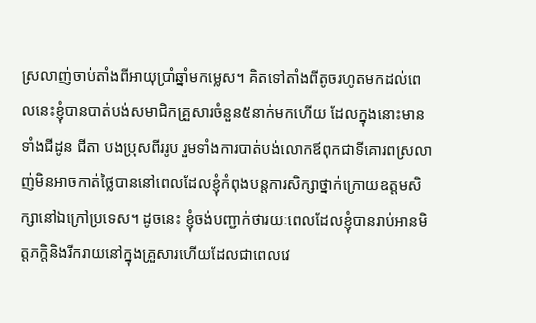ស្រលាញ់ចាប់តាំងពីអាយុប្រាំឆ្នាំមកម្លេស។ គិតទៅតាំងពីតូចរហូតមកដល់ពេលនេះខ្ញុំបានបាត់បង់សមាជិកគ្រួសារចំនួន៥នាក់មកហើយ ដែលក្នុងនោះមានទាំងជីដូន ជីតា បងប្រុសពីររូប រួមទាំងការបាត់បង់លោកឪពុកជាទីគោរពស្រលាញ់មិនអាចកាត់ថ្លៃបាននៅពេលដែលខ្ញុំកំពុងបន្តការសិក្សាថ្នាក់ក្រោយឧត្តមសិក្សានៅឯក្រៅប្រទេស។ ដូចនេះ ខ្ញុំចង់បញ្ជាក់ថារយៈពេលដែលខ្ញុំបានរាប់អានមិត្តភក្តិនិងរីករាយនៅក្នុងគ្រួសារហើយដែលជាពេលវេ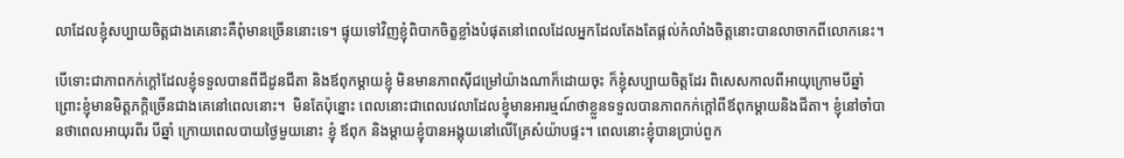លាដែលខ្ញុំសប្បាយចិត្តជាងគេនោះគឺពុំមានច្រើននោះទេ។ ផ្ទុយទៅវិញខ្ញុំពិបាកចិត្ខខ្លាំងបំផុតនៅពេលដែលអ្នកដែលតែងតែផ្តល់កំលាំងចិត្តនោះបានលាចាកពីលោកនេះ។

បើទោះជាភាពកក់ក្តៅដែលខ្ញុំទទួលបានពីជីដូនជីតា និងឪពុកម្តាយខ្ញុំ មិនមានភាពស៊ីជម្រៅយ៉ាងណាក៏ដោយចុះ ក៏ខ្ញុំសប្បាយចិត្តដែរ ពិសេសកាលពីអាយុក្រោមបីឆ្នាំ ព្រោះខ្ញុំមានមិត្តភក្តិច្រើនជាងគេនៅពេលនោះ។  មិនតែប៉ុន្នោះ ពេលនោះជាពេលវេលាដែលខ្មុំមានអារម្មណ៍ថាខ្លួនទទួលបានភាពកក់ក្តៅពីឪពុកម្តាយនិងជីតា។ ខ្ញុំនៅចាំបានថាពេលអាយុរពីរ បីឆ្នាំ ក្រោយពេលបាយថ្ងៃមួយនោះ ខ្ញុំ ឪពុក និងម្តាយខ្ញុំបានអង្គុយនៅលើគ្រែសំយ៉ាបផ្ទះ។ ពេលនោះខ្ញុំបានប្រាប់ពួក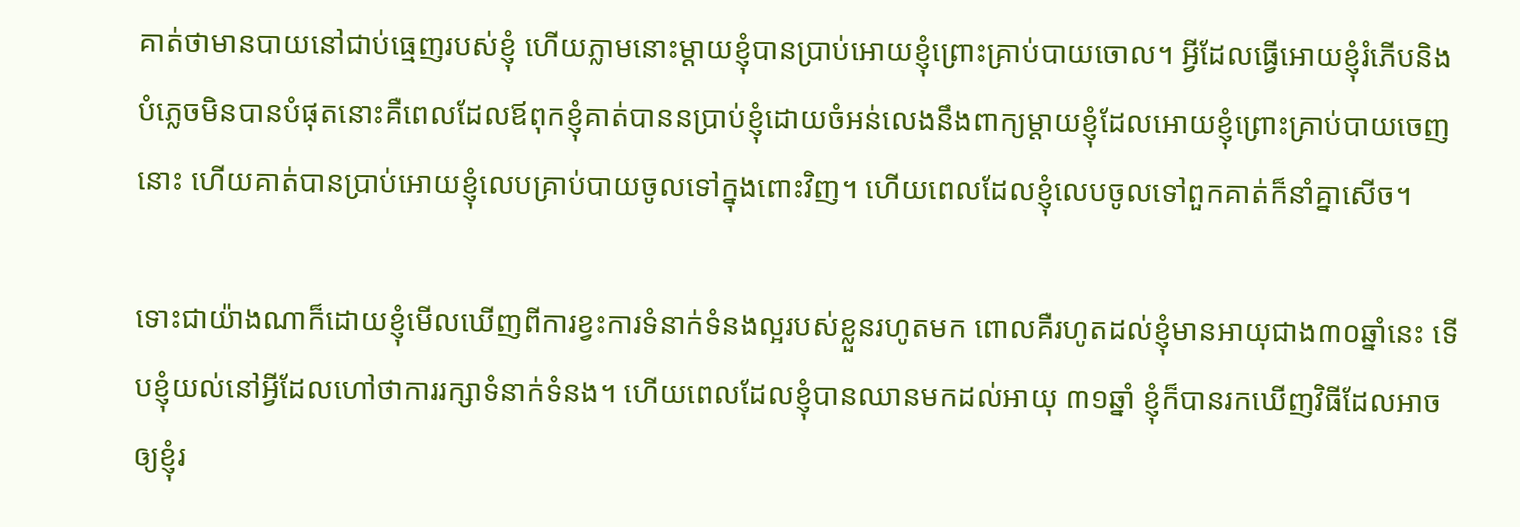គាត់ថាមានបាយនៅជាប់ធ្មេញរបស់ខ្ញុំ ហើយភ្លាមនោះម្តាយខ្ញុំបានប្រាប់អោយខ្ញុំព្រោះគ្រាប់បាយចោល។ អ្វីដែលធ្វើអោយខ្ញុំរំភើបនិងបំភ្លេចមិនបានបំផុតនោះគឺពេលដែលឪពុកខ្ញុំគាត់បាននប្រាប់ខ្ញុំដោយចំអន់លេងនឹងពាក្យម្តាយខ្ញុំដែលអោយខ្ញុំព្រោះគ្រាប់បាយចេញនោះ ហើយគាត់បានប្រាប់អោយខ្ញុំលេបគ្រាប់បាយចូលទៅក្នុងពោះវិញ។ ហើយពេលដែលខ្ញុំលេបចូលទៅពួកគាត់ក៏នាំគ្នាសើច។

ទោះជាយ៉ាងណាក៏ដោយខ្ញុំមើលឃើញពីការខ្វះការទំនាក់ទំនងល្អរបស់ខ្លួនរហូតមក ពោលគឺរហូតដល់ខ្ញុំមានអាយុជាង៣០ឆ្នាំនេះ ទើបខ្ញុំយល់នៅអ្វីដែលហៅថាការរក្សាទំនាក់ទំនង។ ហើយពេលដែលខ្ញុំបានឈានមកដល់អាយុ ៣១ឆ្នាំ ខ្ញុំក៏បានរកឃើញវិធីដែលអាចឲ្យខ្ញុំរ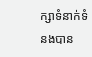ក្សាទំនាក់ទំនងបាន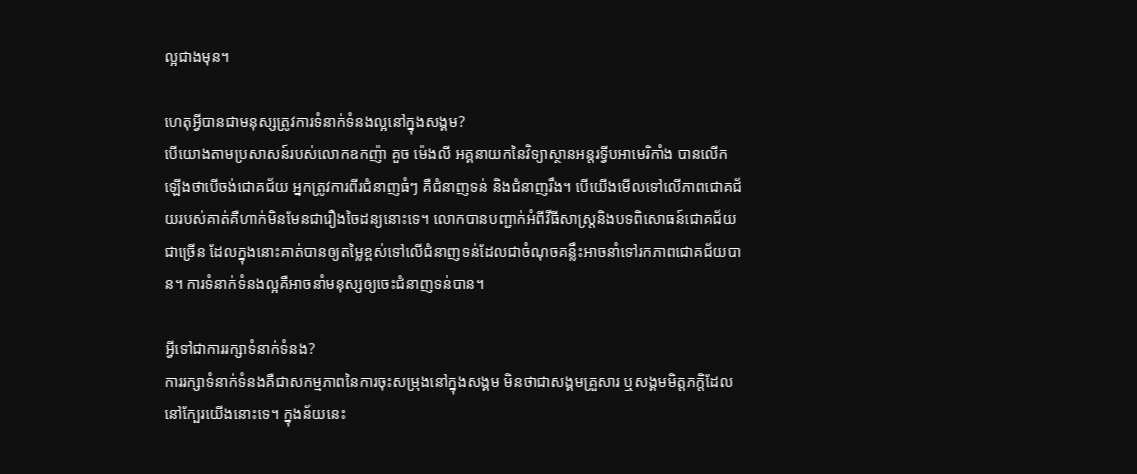ល្អជាងមុន។

ហេតុអ្វីបានជាមនុស្សត្រូវការទំនាក់ទំនងល្អនៅក្នុងសង្គម?
បើយោងតាមប្រសាសន៍របស់លោកឧកញ៉ា គួច ម៉េងលី អគ្គនាយកនៃវិទ្យាស្ថានអន្តរទ្វីបអាមេរិកាំង បានលើកឡើងថាបើចង់ជោគជ័យ អ្នកត្រូវការពីរជំនាញធំៗ គឺជំនាញទន់ និងជំនាញរឹង។ បើយើងមើលទៅលើភាពជោគជ័យរបស់គាត់គឺហាក់មិនមែនជារឿងចៃដន្យនោះទេ។ លោកបានបញ្ជាក់អំពីវីធីសាស្ត្រនិងបទពិសោធន៍ជោគជ័យជាច្រើន ដែលក្នុងនោះគាត់បានឲ្យតម្លៃខ្ពស់ទៅលើជំនាញទន់ដែលជាចំណុចគន្លឹះអាចនាំទៅរកភាពជោគជ័យបាន។ ការទំនាក់ទំនងល្អគឺអាចនាំមនុស្សឲ្យចេះជំនាញទន់បាន។

អ្វីទៅជាការរក្សាទំនាក់ទំនង?
ការរក្សាទំនាក់ទំនងគឺជាសកម្មភាពនៃការចុះសម្រុងនៅក្នុងសង្គម មិនថាជាសង្គមគ្រួសារ ឬសង្គមមិត្តភក្តិដែលនៅក្បែរយើងនោះទេ។ ក្នុងន័យនេះ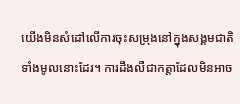យើងមិនសំដៅលើការចុះសម្រុងនៅក្នុងសង្គមជាតិទាំងមូលនោះដែរ។ ការដឹងលឺជាកត្តាដែលមិនអាច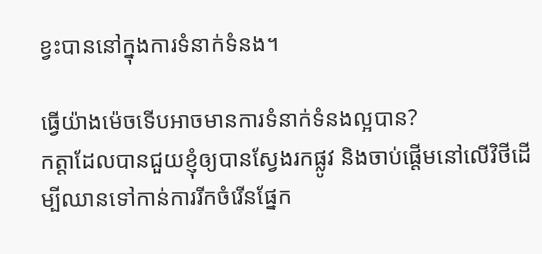ខ្វះបាននៅក្នុងការទំនាក់ទំនង។

ធ្វើយ៉ាងម៉េចទើបអាចមានការទំនាក់ទំនងល្អបាន?
កត្តាដែលបានជួយខ្ញុំឲ្យបានស្វែងរកផ្លូវ និងចាប់ផ្តើមនៅលើវិថីដើម្បីឈានទៅកាន់ការរីកចំរើនផ្នែក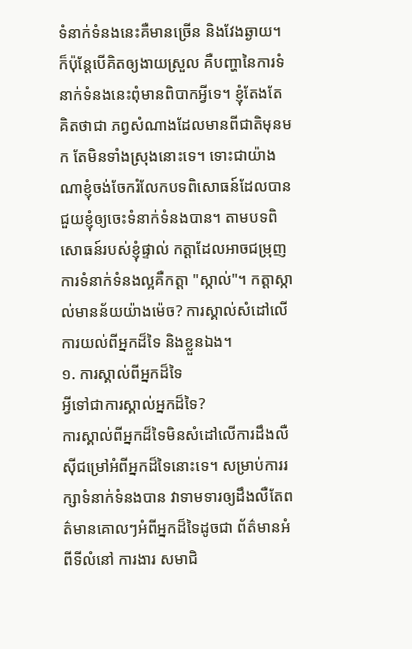ទំនាក់ទំនងនេះគឺមានច្រើន និងវែងឆ្ងាយ។ ក៏ប៉ុន្តែបើគិតឲ្យងាយស្រួល គឺបញ្ហានៃការទំនាក់ទំនងនេះពុំមានពិបាកអ្វីទេ។ ខ្ញុំតែងតែគិតថាជា ភព្វសំណាងដែលមានពីជាតិមុនមក តែមិនទាំងស្រុងនោះទេ។ ទោះជាយ៉ាងណាខ្ញុំចង់ចែករំលែកបទពិសោធន៍ដែលបានជួយខ្ញុំឲ្យចេះទំនាក់ទំនងបាន។ តាមបទពិសោធន៍របស់ខ្ញុំផ្ទាល់ កត្តាដែលអាចជម្រុញការទំនាក់ទំនងល្អគឺកត្តា "ស្កាល់"។ កត្តាស្កាល់មានន័យយ៉ាងម៉េច? ការស្គាល់សំដៅលើការយល់ពីអ្នកដ៏ទៃ និងខ្លួនឯង។
១. ការស្គាល់ពីអ្នកដ៏ទៃ
អ្វីទៅជាការស្គាល់អ្នកដ៏ទៃ?
ការស្គាល់ពីអ្នកដ៏ទៃមិនសំដៅលើការដឹងលឺស៊ីជម្រៅអំពីអ្នកដ៏ទៃនោះទេ។ សម្រាប់ការរក្សាទំនាក់ទំនងបាន វាទាមទារឲ្យដឹងលឺតែពត៌មានគោលៗអំពីអ្នកដ៏ទៃដូចជា ព័ត៌មានអំពីទីលំនៅ ការងារ សមាជិ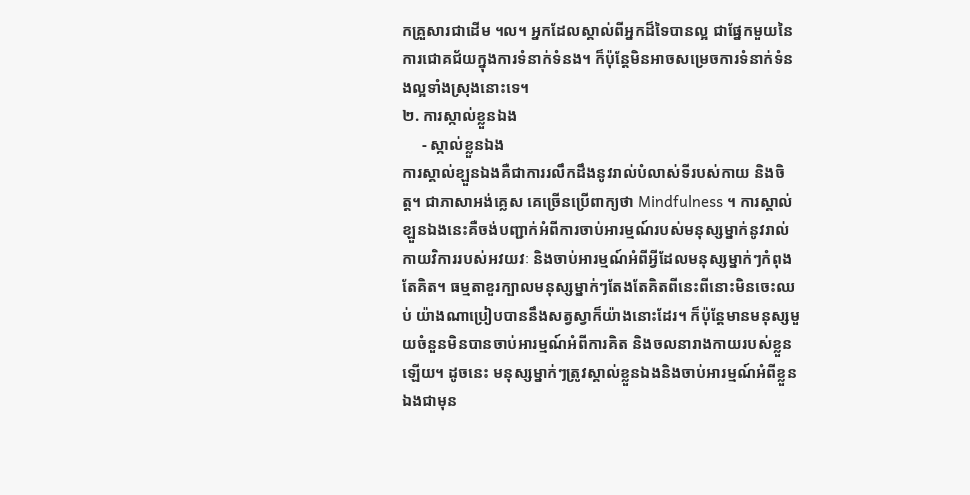កគ្រួសារជាដើម ។ល។ អ្នកដែលស្គាល់ពីអ្នកដ៏ទៃបានល្អ ជាផ្នែកមួយនៃការជោគជ័យក្នុងការទំនាក់ទំនង។ ក៏ប៉ុន្តែមិនអាចសម្រេចការទំនាក់ទំនងល្អទាំងស្រុងនោះទេ។
២. ការស្កាល់ខ្លួនឯង
     - ស្កាល់ខ្លួនឯង
ការស្គាល់ខ្ឡួនឯងគឺជាការរលឹកដឹងនូវរាល់បំលាស់ទីរបស់កាយ និងចិត្ត។ ជាភាសាអង់គ្លេស គេច្រើនប្រើពាក្យថា Mindfulness ។ ការស្គាល់ខ្ឡួនឯងនេះគឺចង់បញ្ជាក់អំពីការចាប់អារម្មណ៍របស់មនុស្សម្នាក់នូវរាល់កាយវិការរបស់អវយវៈ និងចាប់អារម្មណ៍អំពីអ្វីដែលមនុស្សម្នាក់ៗកំពុងតែគិត។ ធម្មតាខួរក្បាលមនុស្សម្នាក់ៗតែងតែគិតពីនេះពីនោះមិនចេះឈប់ យ៉ាងណាប្រៀបបាននឹងសត្វស្វាក៏យ៉ាងនោះដែរ។ ក៏ប៉ុន្តែមានមនុស្សមួយចំនួនមិនបានចាប់អារម្មណ៍អំពីការគិត និងចលនារាងកាយរបស់ខ្លួនឡើយ។ ដូចនេះ មនុស្សម្នាក់ៗត្រូវស្គាល់ខ្លួនឯងនិងចាប់អារម្មណ៍អំពីខ្លួនឯងជាមុន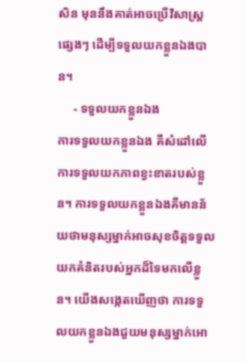សិន មុននឹងគាត់អាចប្រើវិសាស្ត្រផ្សេងៗ ដើម្បីទទួលយកខ្លួនឯងបាន។
     - ទទួលយកខ្លួនឯង
ការទទួលយកខ្លួនឯង គឺសំដៅលើការទទួលយកភាពខ្វះខាតរបស់ខ្លួន។ ការទទួលយកខ្លួនឯងគឺមានន័យថាមនុស្សម្នាក់អាចសុខចិត្តទទួលយកគំនិតរបស់អ្នកដ៏ទៃមកលើខ្លួន។ យើងសង្កេតឃើញថា ការទទួលយកខ្លួនឯងជួយមនុស្សម្នាក់អោ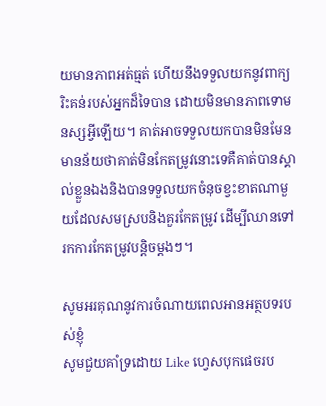យមានភាពអត់ធ្មត់ ហើយនឹងទទួលយកនូវពាក្យរិះគន់របស់អ្នកដ៏ទៃបាន ដោយមិនមានភាពទោមនស្សអ្វីឡើយ។ គាត់អាចទទួលយកបានមិនមែនមានន័យថាគាត់មិនកែតម្រូវនោះទេគឺគាត់បានស្គាល់ខ្លួនឯងនិងបានទទួលយកចំនុចខ្វះខាតណាមួយដែលសមស្របនិងគួរកែតម្រូវ ដើម្បីឈានទៅរកការកែតម្រូវបន្តិចម្តងៗ។

សូមអរគុណនូវការចំណាយពេលអានអត្ថបទរបស់ខ្ញុំ
សូមជួយគាំទ្រដោយ Like ហ្វេសបុកផេចរប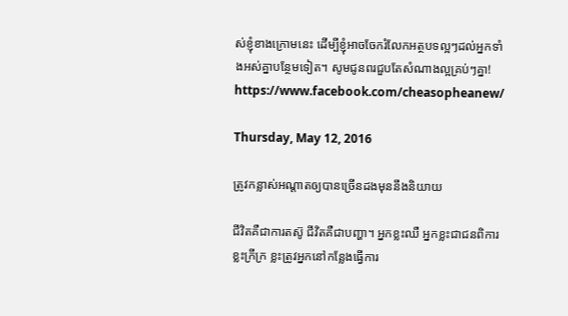ស់ខ្ញុំខាងក្រោមនេះ ដើម្បីខ្ញុំអាចចែករំលែកអត្ថបទល្អៗដល់អ្នកទាំងអស់គ្នាបន្ថែមទៀត។ សូមជូនពរជួបតែសំណាងល្អគ្រប់ៗគ្នា!
https://www.facebook.com/cheasopheanew/

Thursday, May 12, 2016

ត្រូវកន្លាស់អណ្តាតឲ្យបានច្រើនដងមុននឹងនិយាយ

ជីវិតគឺជាការតស៊ូ ជីវិតគឺជាបញ្ហា។ អ្នកខ្លះឈឺ អ្នកខ្លះជាជនពិការ ខ្លះក្រីក្រ ខ្លះត្រូវអ្នកនៅកន្លែងធ្វើការ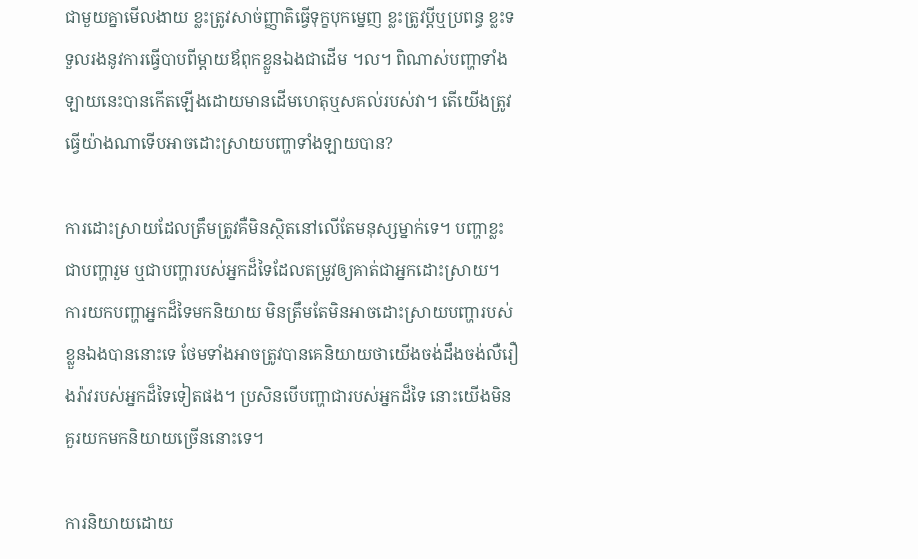ជាមួយគ្នាមើលងាយ ខ្លះត្រូវសាច់ញ្ញាតិធ្វើទុក្ខបុកម្នេញ ខ្លះត្រូវប្តីឬប្រពន្ធ ខ្លះទទួលរងនូវការធ្វើបាបពីម្តាយឪពុកខ្លួនឯងជាដើម ។ល។ ពិណាស់បញ្ហាទាំងឡាយនេះបានកើតឡើងដោយមានដើមហេតុឬសគល់របស់វា។ តើយើងត្រូវធ្វើយ៉ាងណាទើបអាចដោះស្រាយបញ្ហាទាំងឡាយបាន?

ការដោះស្រាយដែលត្រឹមត្រូវគឺមិនស្ថិតនៅលើតែមនុស្សម្នាក់ទេ។ បញ្ហាខ្លះជាបញ្ហារួម ឬជាបញ្ហារបស់អ្នកដ៏ទៃដែលតម្រូវឲ្យគាត់ជាអ្នកដោះស្រាយ។ ការយកបញ្ហាអ្នកដ៏ទៃមកនិយាយ មិនត្រឹមតែមិនអាចដោះស្រាយបញ្ហារបស់ខ្លួនឯងបាននោះទេ ថែមទាំងអាចត្រូវបានគេនិយាយថាយើងចង់ដឹងចង់លឺរឿងរ៉ាវរបស់អ្នកដ៏ទៃទៀតផង។ ប្រសិនបើបញ្ហាជារបស់អ្នកដ៏ទៃ នោះយើងមិនគួរយកមកនិយាយច្រើននោះទេ។

ការនិយាយដោយ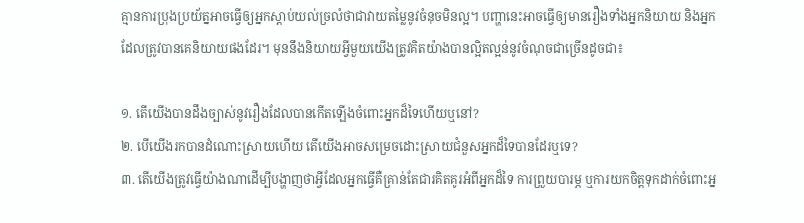គ្មានការប្រុងប្រយ័ត្នអាចធ្វើឲ្យអ្នកស្តាប់យល់ច្រលំថាជាវាយតម្លៃនូវចំនុចមិនល្អ។ បញ្ហានេះអាចធ្វើឲ្យមានរឿងទាំងអ្នកនិយាយ និងអ្នកដែលត្រូវបានគេនិយាយផងដែរ។ មុននឹងនិយាយអ្វីមួយយើងត្រូវគិតយ៉ាងបានល្អិតល្អន់នូវចំណុចជាច្រើនដូចជា៖

១. តើយើងបានដឹងច្បាស់នូវរឿងដែលបានកើតឡើងចំពោះអ្នកដ៏ទៃហើយឬនៅ?
២. បើយើងរកបានដំណោះស្រាយហើយ តើយើងអាចសម្រេចដោះស្រាយជំនួសអ្នកដ៏ទៃបានដែរឬទេ?
៣. តើយើងត្រូវធ្វើយ៉ាងណាដើម្បីបង្ហាញថាអ្វីដែលអ្នកធ្វើគឺគ្រាន់តែជារគិតគូរអំពីអ្នកដ៏ទៃ ការព្រួយបារម្ភ ឬការយកចិត្តទុកដាក់ចំពោះអ្ន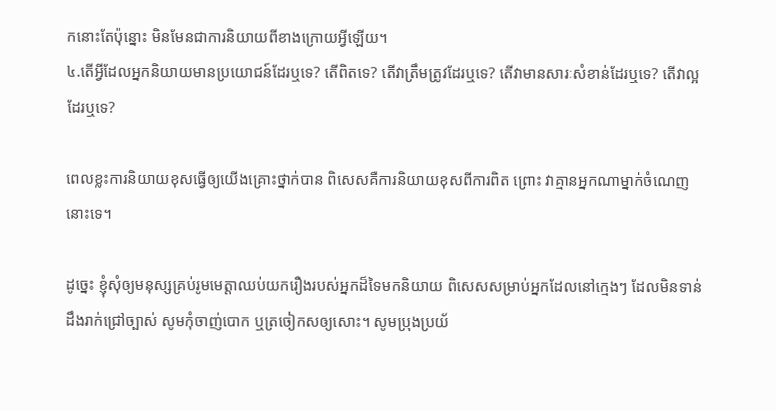កនោះតែប៉ុន្នោះ មិនមែនជាការនិយាយពីខាងក្រោយអ្វីឡើយ។
៤.តើអ្វីដែលអ្នកនិយាយមានប្រយោជន៍ដែរឬទេ? តើពិតទេ? តើវាត្រឹមត្រូវដែរឬទេ? តើវាមានសារៈសំខាន់ដែរឬទេ? តើវាល្អដែរឬទេ?

ពេលខ្លះការនិយាយខុសធ្វើឲ្យយើងគ្រោះថ្នាក់បាន ពិសេសគឺការនិយាយខុសពីការពិត ព្រោះ វាគ្មានអ្នកណាម្នាក់ចំណេញនោះទេ។

ដូច្នេះ ខ្ញុំសុំឲ្យមនុស្សគ្រប់រូមមេត្តាឈប់យករឿងរបស់អ្នកដ៏ទៃមកនិយាយ ពិសេសសម្រាប់អ្នកដែលនៅក្មេងៗ ដែលមិនទាន់ដឹងរាក់ជ្រៅច្បាស់ សូមកុំចាញ់បោក ឬត្រចៀកសឲ្យសោះ។ សូមប្រុងប្រយ័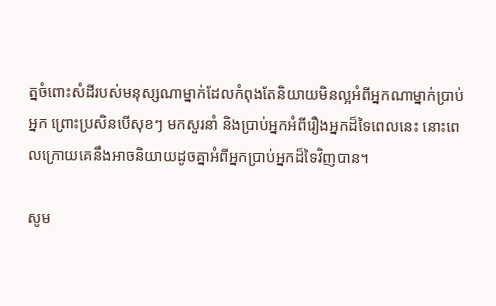ត្នចំពោះសំដីរបស់មនុស្សណាម្នាក់ដែលកំពុងតែនិយាយមិនល្អអំពីអ្នកណាម្នាក់ប្រាប់អ្នក ព្រោះប្រសិនបើសុខៗ មកសួរនាំ និងប្រាប់អ្នកអំពីរឿងអ្នកដ៏ទៃពេលនេះ នោះពេលក្រោយគេនឹងអាចនិយាយដូចគ្នាអំពីអ្នកប្រាប់អ្នកដ៏ទៃវិញបាន។

សូម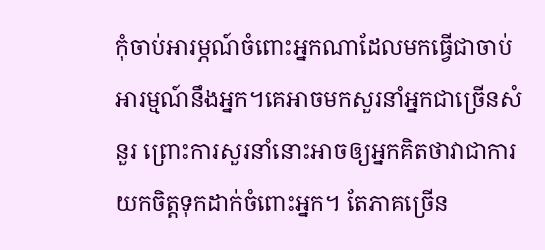កុំចាប់អារម្ភណ៍ចំពោះអ្នកណាដែលមកធ្វើជាចាប់អារម្មណ៍នឹងអ្នក។គេអាចមកសួរនាំអ្នកជាច្រើនសំនួរ ព្រោះការសួរនាំនោះអាចឲ្យអ្នកគិតថាវាជាការយកចិត្តទុកដាក់ចំពោះអ្នក។ តែភាគច្រើន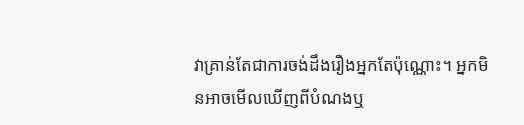វាគ្រាន់តែជាការចង់ដឹងរឿងអ្នកតែប៉ុណ្ណោះ។ អ្នកមិនអាចមើលឃើញពីបំណងឬ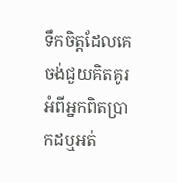ទឹកចិត្តដែលគេចង់ជួយគិតគូរអំពីអ្នកពិតប្រាកដឬអត់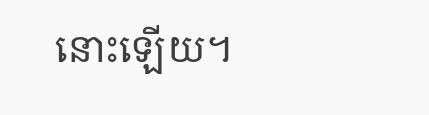នោះឡើយ។